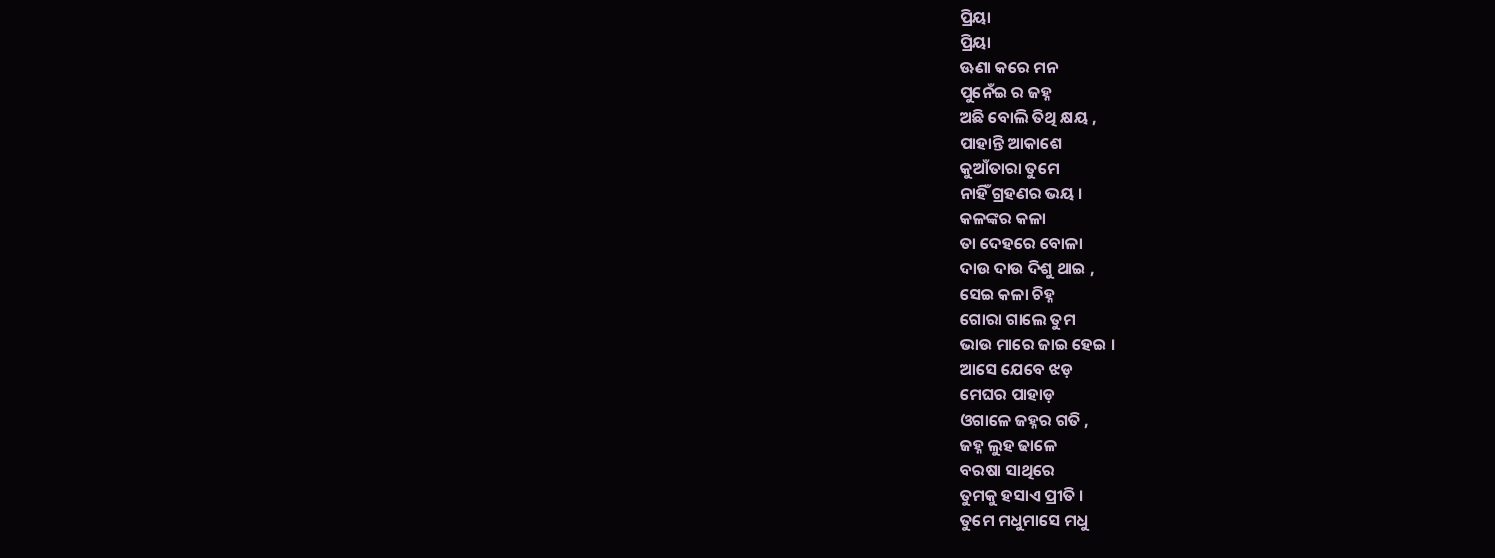ପ୍ରିୟା
ପ୍ରିୟା
ଊଣା କରେ ମନ
ପୁନେଁଇ ର ଜହ୍ନ
ଅଛି ବୋଲି ତିଥି କ୍ଷୟ ,
ପାହାନ୍ତି ଆକାଶେ
କୁଆଁତାରା ତୁମେ
ନାହିଁ ଗ୍ରହଣର ଭୟ ।
କଳଙ୍କର କଳା
ତା ଦେହରେ ବୋଳା
ଦାଉ ଦାଉ ଦିଶୁ ଥାଇ ,
ସେଇ କଳା ଚିହ୍ନ
ଗୋରା ଗାଲେ ତୁମ
ଭାଉ ମାରେ ଜାଇ ହେଇ ।
ଆସେ ଯେବେ ଝଡ଼
ମେଘର ପାହାଡ଼
ଓଗାଳେ ଜହ୍ନର ଗତି ,
ଜହ୍ନ ଲୁହ ଢାଳେ
ବରଷା ସାଥିରେ
ତୁମକୁ ହସାଏ ପ୍ରୀତି ।
ତୁମେ ମଧୁମାସେ ମଧୁ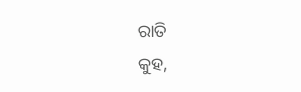ରାତି
କୁହ,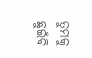ତୁମକୁ ଛୁଇଁବି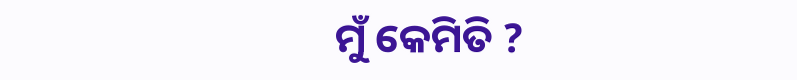ମୁଁ କେମିତି ?